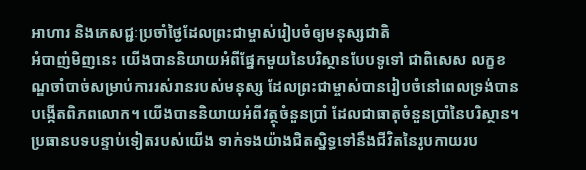អាហារ និងភេសជ្ជៈប្រចាំថ្ងៃដែលព្រះជាម្ចាស់រៀបចំឲ្យមនុស្សជាតិ
អំបាញ់មិញនេះ យើងបាននិយាយអំពីផ្នែកមួយនៃបរិស្ថានបែបទូទៅ ជាពិសេស លក្ខខណ្ឌចាំបាច់សម្រាប់ការរស់រានរបស់មនុស្ស ដែលព្រះជាម្ចាស់បានរៀបចំនៅពេលទ្រង់បានបង្កើតពិភពលោក។ យើងបាននិយាយអំពីវត្ថុចំនួនប្រាំ ដែលជាធាតុចំនួនប្រាំនៃបរិស្ថាន។ ប្រធានបទបន្ទាប់ទៀតរបស់យើង ទាក់ទងយ៉ាងជិតស្និទ្ធទៅនឹងជីវិតនៃរូបកាយរប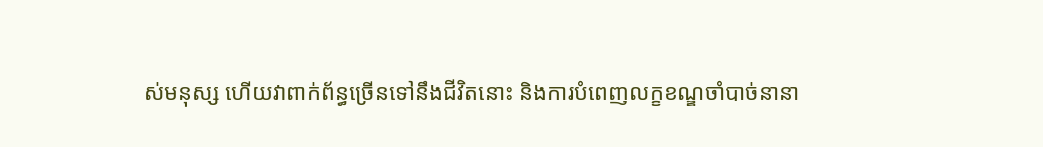ស់មនុស្ស ហើយវាពាក់ព័ន្ធច្រើនទៅនឹងជីវិតនោះ និងការបំពេញលក្ខខណ្ឌចាំបាច់នានា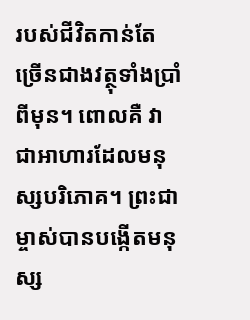របស់ជីវិតកាន់តែច្រើនជាងវត្ថុទាំងប្រាំពីមុន។ ពោលគឺ វាជាអាហារដែលមនុស្សបរិភោគ។ ព្រះជាម្ចាស់បានបង្កើតមនុស្ស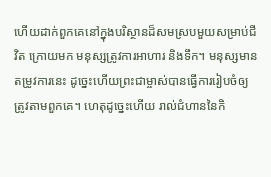ហើយដាក់ពួកគេនៅក្នុងបរិស្ថានដ៏សមស្របមួយសម្រាប់ជីវិត ក្រោយមក មនុស្សត្រូវការអាហារ និងទឹក។ មនុស្សមានតម្រូវការនេះ ដូច្នេះហើយព្រះជាម្ចាស់បានធ្វើការរៀបចំឲ្យត្រូវតាមពួកគេ។ ហេតុដូច្នេះហើយ រាល់ជំហាននៃកិ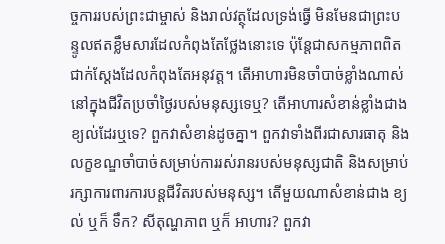ច្ចការរបស់ព្រះជាម្ចាស់ និងរាល់វត្ថុដែលទ្រង់ធ្វើ មិនមែនជាព្រះបន្ទូលឥតខ្លឹមសារដែលកំពុងតែថ្លែងនោះទេ ប៉ុន្តែជាសកម្មភាពពិតជាក់ស្ដែងដែលកំពុងតែអនុវត្ត។ តើអាហារមិនចាំបាច់ខ្លាំងណាស់នៅក្នុងជីវិតប្រចាំថ្ងៃរបស់មនុស្សទេឬ? តើអាហារសំខាន់ខ្លាំងជាងខ្យល់ដែរឬទេ? ពួកវាសំខាន់ដូចគ្នា។ ពួកវាទាំងពីរជាសារធាតុ និងលក្ខខណ្ឌចាំបាច់សម្រាប់ការរស់រានរបស់មនុស្សជាតិ និងសម្រាប់រក្សាការពារការបន្តជីវិតរបស់មនុស្ស។ តើមួយណាសំខាន់ជាង ខ្យល់ ឬក៏ ទឹក? សីតុណ្ហភាព ឬក៏ អាហារ? ពួកវា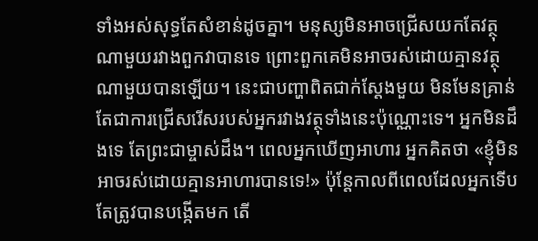ទាំងអស់សុទ្ធតែសំខាន់ដូចគ្នា។ មនុស្សមិនអាចជ្រើសយកតែវត្ថុណាមួយរវាងពួកវាបានទេ ព្រោះពួកគេមិនអាចរស់ដោយគ្មានវត្ថុណាមួយបានឡើយ។ នេះជាបញ្ហាពិតជាក់ស្ដែងមួយ មិនមែនគ្រាន់តែជាការជ្រើសរើសរបស់អ្នករវាងវត្ថុទាំងនេះប៉ុណ្ណោះទេ។ អ្នកមិនដឹងទេ តែព្រះជាម្ចាស់ដឹង។ ពេលអ្នកឃើញអាហារ អ្នកគិតថា «ខ្ញុំមិនអាចរស់ដោយគ្មានអាហារបានទេ!» ប៉ុន្តែកាលពីពេលដែលអ្នកទើបតែត្រូវបានបង្កើតមក តើ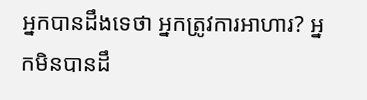អ្នកបានដឹងទេថា អ្នកត្រូវការអាហារ? អ្នកមិនបានដឹ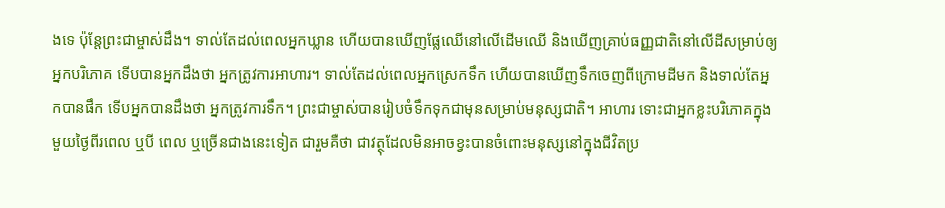ងទេ ប៉ុន្តែព្រះជាម្ចាស់ដឹង។ ទាល់តែដល់ពេលអ្នកឃ្លាន ហើយបានឃើញផ្លែឈើនៅលើដើមឈើ និងឃើញគ្រាប់ធញ្ញជាតិនៅលើដីសម្រាប់ឲ្យអ្នកបរិភោគ ទើបបានអ្នកដឹងថា អ្នកត្រូវការអាហារ។ ទាល់តែដល់ពេលអ្នកស្រេកទឹក ហើយបានឃើញទឹកចេញពីក្រោមដីមក និងទាល់តែអ្នកបានផឹក ទើបអ្នកបានដឹងថា អ្នកត្រូវការទឹក។ ព្រះជាម្ចាស់បានរៀបចំទឹកទុកជាមុនសម្រាប់មនុស្សជាតិ។ អាហារ ទោះជាអ្នកខ្លះបរិភោគក្នុងមួយថ្ងៃពីរពេល ឬបី ពេល ឬច្រើនជាងនេះទៀត ជារួមគឺថា ជាវត្ថុដែលមិនអាចខ្វះបានចំពោះមនុស្សនៅក្នុងជីវិតប្រ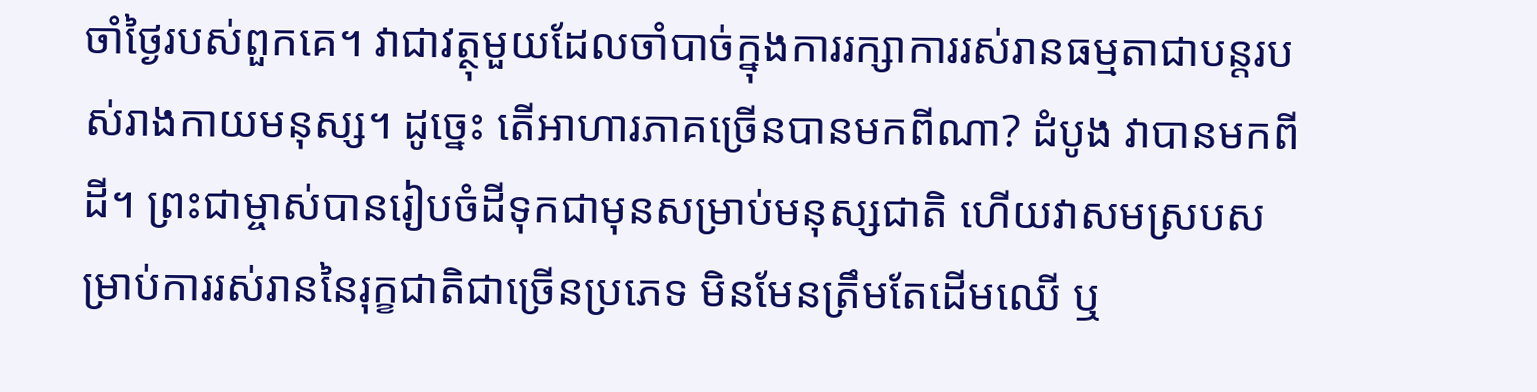ចាំថ្ងៃរបស់ពួកគេ។ វាជាវត្ថុមួយដែលចាំបាច់ក្នុងការរក្សាការរស់រានធម្មតាជាបន្តរបស់រាងកាយមនុស្ស។ ដូច្នេះ តើអាហារភាគច្រើនបានមកពីណា? ដំបូង វាបានមកពីដី។ ព្រះជាម្ចាស់បានរៀបចំដីទុកជាមុនសម្រាប់មនុស្សជាតិ ហើយវាសមស្របសម្រាប់ការរស់រាននៃរុក្ខជាតិជាច្រើនប្រភេទ មិនមែនត្រឹមតែដើមឈើ ឬ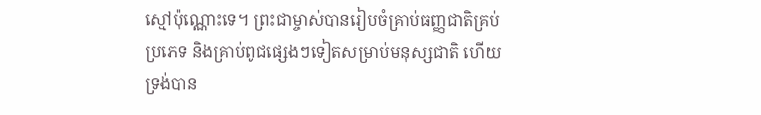ស្មៅប៉ុណ្ណោះទេ។ ព្រះជាម្ចាស់បានរៀបចំគ្រាប់ធញ្ញជាតិគ្រប់ប្រភេទ និងគ្រាប់ពូជផ្សេងៗទៀតសម្រាប់មនុស្សជាតិ ហើយទ្រង់បាន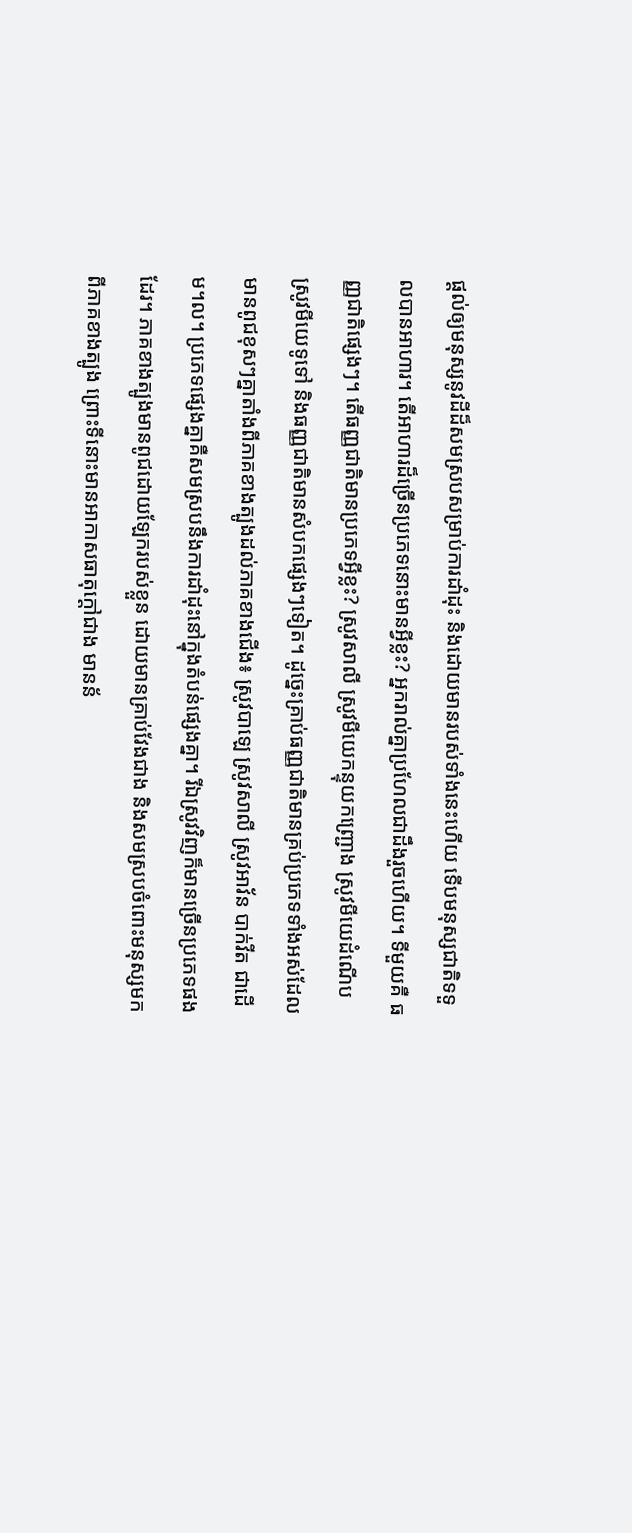ផ្ដល់ឲ្យមនុស្សនូវដីដ៏សមស្របសម្រាប់ការដាំដុះ និងដោយមានរបស់ទាំងនេះហើយ ទើបមនុស្សជាតិទទួលបានអាហារ។ តើអាហារដ៏ច្រើនប្រភេទនោះមានអ្វីខ្លះ? អ្នករាល់គ្នាប្រហែលជាដឹងរួចហើយ។ ទីមួយគឺ ធញ្ញជាតិផ្សេងៗ។ តើធញ្ញជាតិមានប្រភេទអ្វីខ្លះ? ស្រូវសាលី ស្រូវមីយេកន្ទុយកញ្ជ្រោង ស្រូវមីយេដំណើប ស្រូវមីយេទូទៅ និងធញ្ញជាតិមានសំបកផ្សេងៗទៀត។ ដូច្នេះគ្រាប់ធញ្ញជាតិមានគ្រប់ប្រភេទទាំងអស់ដែលមានពូជខុសៗគ្នាតាំងពីភាគខាងត្បូងដល់ភាគខាងជើង៖ ស្រូវបាឡេ ស្រូវសាលី ស្រូវអាវ័ន បាក់វីត ជាដើម។ល។ ប្រភេទផ្សេងគ្នាគឺសមស្របនឹងការដាំដុះនៅក្នុងតំបន់ផ្សេងគ្នា។ រីឯស្រូវវិញក៏មានច្រើនប្រភេទផងដែរ។ ភាគខាងត្បូងមានពូជដោយឡែករបស់ខ្លួន ដោយមានគ្រាប់វែងជាង និងសមស្របចំពោះមនុស្សមកពីភាគខាងត្បូង ព្រោះទីនោះមានអាកាសធាតុក្ដៅជាង មានន័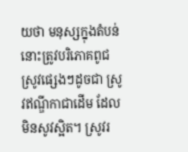យថា មនុស្សក្នុងតំបន់នោះត្រូវបរិភោគពូជស្រូវផ្សេងៗដូចជា ស្រូវឥណ្ឌីកាជាដើម ដែលមិនសូវស្អិត។ ស្រូវរ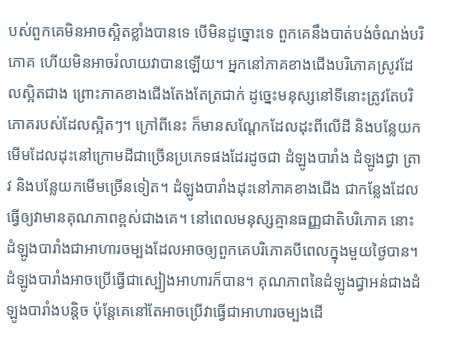បស់ពួកគេមិនអាចស្អិតខ្លាំងបានទេ បើមិនដូច្នោះទេ ពួកគេនឹងបាត់បង់ចំណង់បរិភោគ ហើយមិនអាចរំលាយវាបានឡើយ។ អ្នកនៅភាគខាងជើងបរិភោគស្រូវដែលស្អិតជាង ព្រោះភាគខាងជើងតែងតែត្រជាក់ ដូច្នេះមនុស្សនៅទីនោះត្រូវតែបរិភោគរបស់ដែលស្អិតៗ។ ក្រៅពីនេះ ក៏មានសណ្ដែកដែលដុះពីលើដី និងបន្លែយកមើមដែលដុះនៅក្រោមដីជាច្រើនប្រភេទផងដែរដូចជា ដំឡូងបារាំង ដំឡូងជ្វា ត្រាវ និងបន្លែយកមើមច្រើនទៀត។ ដំឡូងបារាំងដុះនៅភាគខាងជើង ជាកន្លែងដែលធ្វើឲ្យវាមានគុណភាពខ្ពស់ជាងគេ។ នៅពេលមនុស្សគ្មានធញ្ញជាតិបរិភោគ នោះដំឡូងបារាំងជាអាហារចម្បងដែលអាចឲ្យពួកគេបរិភោគបីពេលក្នុងមួយថ្ងៃបាន។ ដំឡូងបារាំងអាចប្រើធ្វើជាស្បៀងអាហារក៏បាន។ គុណភាពនៃដំឡូងជ្វាអន់ជាងដំឡូងបារាំងបន្តិច ប៉ុន្តែគេនៅតែអាចប្រើវាធ្វើជាអាហារចម្បងដើ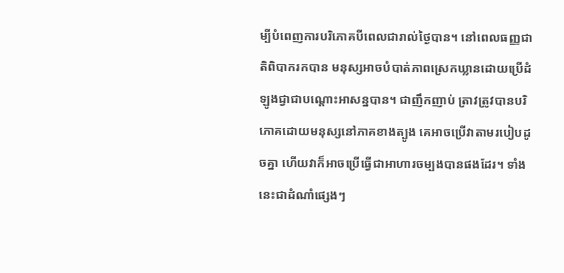ម្បីបំពេញការបរិភោគបីពេលជារាល់ថ្ងៃបាន។ នៅពេលធញ្ញជាតិពិបាករកបាន មនុស្សអាចបំបាត់ភាពស្រេកឃ្លានដោយប្រើដំឡូងជ្វាជាបណ្ដោះអាសន្នបាន។ ជាញឹកញាប់ ត្រាវត្រូវបានបរិភោគដោយមនុស្សនៅភាគខាងត្បូង គេអាចប្រើវាតាមរបៀបដូចគ្នា ហើយវាក៏អាចប្រើធ្វើជាអាហារចម្បងបានផងដែរ។ ទាំងនេះជាដំណាំផ្សេងៗ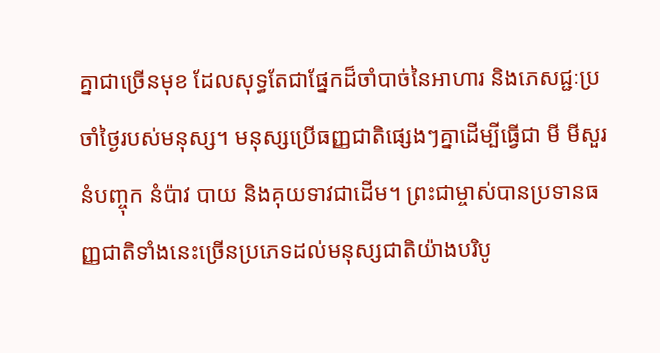គ្នាជាច្រើនមុខ ដែលសុទ្ធតែជាផ្នែកដ៏ចាំបាច់នៃអាហារ និងភេសជ្ជៈប្រចាំថ្ងៃរបស់មនុស្ស។ មនុស្សប្រើធញ្ញជាតិផ្សេងៗគ្នាដើម្បីធ្វើជា មី មីសួរ នំបញ្ចុក នំប៉ាវ បាយ និងគុយទាវជាដើម។ ព្រះជាម្ចាស់បានប្រទានធញ្ញជាតិទាំងនេះច្រើនប្រភេទដល់មនុស្សជាតិយ៉ាងបរិបូ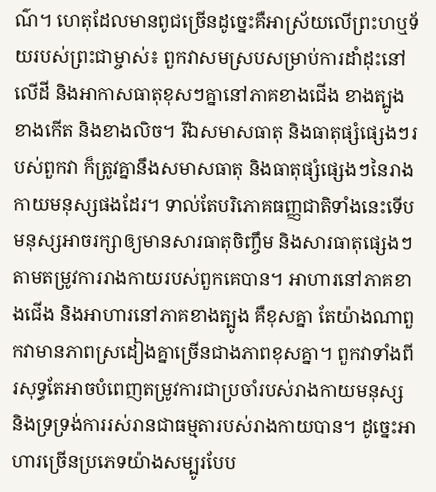ណ៌។ ហេតុដែលមានពូជច្រើនដូច្នេះគឺអាស្រ័យលើព្រះហឬទ័យរបស់ព្រះជាម្ចាស់៖ ពួកវាសមស្របសម្រាប់ការដាំដុះនៅលើដី និងអាកាសធាតុខុសៗគ្នានៅភាគខាងជើង ខាងត្បូង ខាងកើត និងខាងលិច។ រីឯសមាសធាតុ និងធាតុផ្សំផ្សេងៗរបស់ពួកវា ក៏ត្រូវគ្នានឹងសមាសធាតុ និងធាតុផ្សំផ្សេងៗនៃរាងកាយមនុស្សផងដែរ។ ទាល់តែបរិភោគធញ្ញជាតិទាំងនេះទើបមនុស្សអាចរក្សាឲ្យមានសារធាតុចិញ្ចឹម និងសារធាតុផ្សេងៗតាមតម្រូវការរាងកាយរបស់ពួកគេបាន។ អាហារនៅភាគខាងជើង និងអាហារនៅភាគខាងត្បូង គឺខុសគ្នា តែយ៉ាងណាពួកវាមានភាពស្រដៀងគ្នាច្រើនជាងភាពខុសគ្នា។ ពួកវាទាំងពីរសុទ្ធតែអាចបំពេញតម្រូវការជាប្រចាំរបស់រាងកាយមនុស្ស និងទ្រទ្រង់ការរស់រានជាធម្មតារបស់រាងកាយបាន។ ដូច្នេះអាហារច្រើនប្រភេទយ៉ាងសម្បូរបែប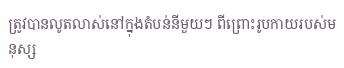ត្រូវបានលូតលាស់នៅក្នុងតំបន់នីមួយៗ ពីព្រោះរូបកាយរបស់មនុស្ស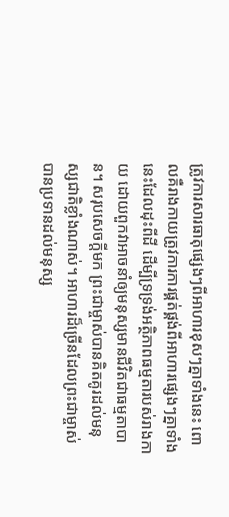ត្រូវការសារធាតុផ្សេងៗពីអាហារខុសៗគ្នាទាំងនេះ ពោលគឺរាងកាយត្រូវការការផ្គត់ផ្គង់ពីអាហារផ្សេងៗគ្នាទាំងនេះដែលដុះពីដី ដើម្បីទ្រទ្រង់អត្ថិភាពធម្មតារបស់រាងកាយ ដោយពួកវាអាចនាំឲ្យមនុស្សមានជីវិតជាធម្មតាបាន។ សរុបសេចក្ដីមក ព្រះជាម្ចាស់បានគិតគូរដល់មនុស្សជាតិខ្លាំងណាស់។ អាហារដ៏ច្រើនដែលព្រះជាម្ចាស់បានប្រទានដល់មនុស្ស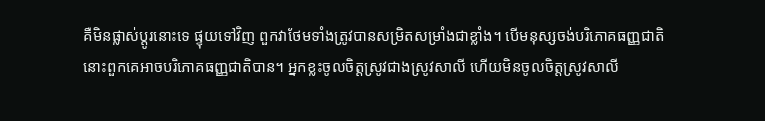គឺមិនផ្លាស់ប្ដូរនោះទេ ផ្ទុយទៅវិញ ពួកវាថែមទាំងត្រូវបានសម្រិតសម្រាំងជាខ្លាំង។ បើមនុស្សចង់បរិភោគធញ្ញជាតិ នោះពួកគេអាចបរិភោគធញ្ញជាតិបាន។ អ្នកខ្លះចូលចិត្តស្រូវជាងស្រូវសាលី ហើយមិនចូលចិត្តស្រូវសាលី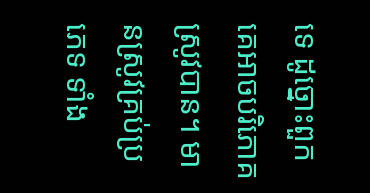ទេ ដូច្នោះពួកគេអាចបរិភោគស្រូវបាន។ មានស្រូវគ្រប់ប្រភេទ ទាំង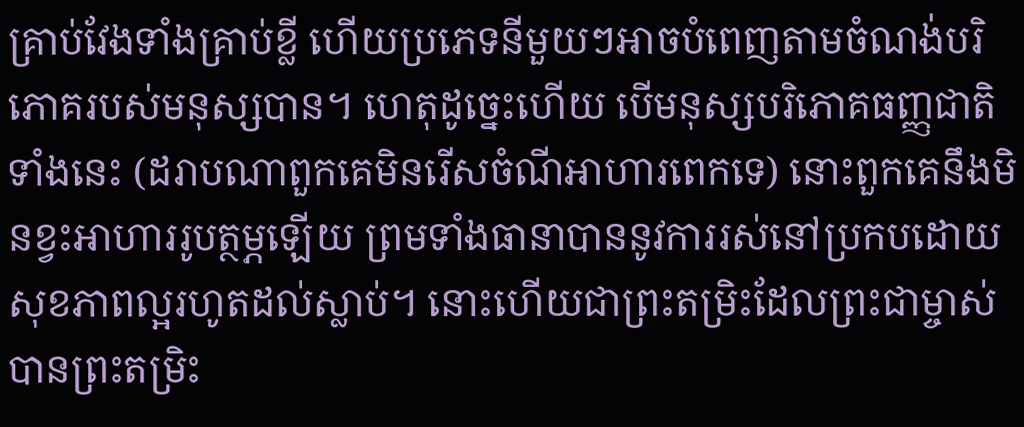គ្រាប់វែងទាំងគ្រាប់ខ្លី ហើយប្រភេទនីមួយៗអាចបំពេញតាមចំណង់បរិភោគរបស់មនុស្សបាន។ ហេតុដូច្នេះហើយ បើមនុស្សបរិភោគធញ្ញជាតិទាំងនេះ (ដរាបណាពួកគេមិនរើសចំណីអាហារពេកទេ) នោះពួកគេនឹងមិនខ្វះអាហាររូបត្ថម្ភឡើយ ព្រមទាំងធានាបាននូវការរស់នៅប្រកបដោយសុខភាពល្អរហូតដល់ស្លាប់។ នោះហើយជាព្រះតម្រិះដែលព្រះជាម្ចាស់បានព្រះតម្រិះ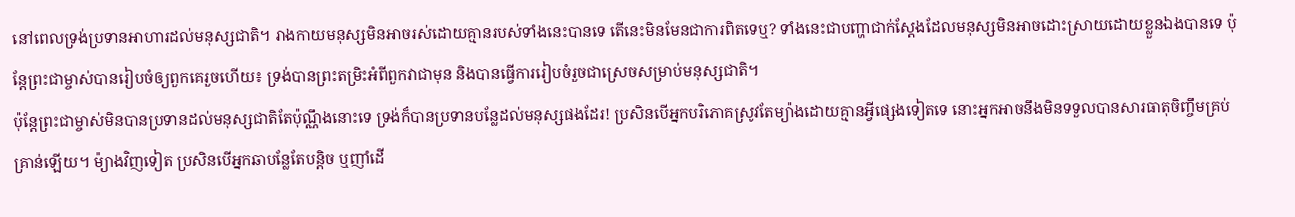នៅពេលទ្រង់ប្រទានអាហារដល់មនុស្សជាតិ។ រាងកាយមនុស្សមិនអាចរស់ដោយគ្មានរបស់ទាំងនេះបានទេ តើនេះមិនមែនជាការពិតទេឬ? ទាំងនេះជាបញ្ហាជាក់ស្ដែងដែលមនុស្សមិនអាចដោះស្រាយដោយខ្លួនឯងបានទេ ប៉ុន្តែព្រះជាម្ចាស់បានរៀបចំឲ្យពួកគេរួចហើយ៖ ទ្រង់បានព្រះតម្រិះអំពីពួកវាជាមុន និងបានធ្វើការរៀបចំរួចជាស្រេចសម្រាប់មនុស្សជាតិ។
ប៉ុន្តែព្រះជាម្ចាស់មិនបានប្រទានដល់មនុស្សជាតិតែប៉ុណ្ណឹងនោះទេ ទ្រង់ក៏បានប្រទានបន្លែដល់មនុស្សផងដែរ! ប្រសិនបើអ្នកបរិភោគស្រូវតែម្យ៉ាងដោយគ្មានអ្វីផ្សេងទៀតទេ នោះអ្នកអាចនឹងមិនទទួលបានសារធាតុចិញ្ចឹមគ្រប់គ្រាន់ឡើយ។ ម៉្យាងវិញទៀត ប្រសិនបើអ្នកឆាបន្លែតែបន្ដិច ឬញាំដើ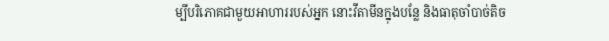ម្បីបរិភោគជាមួយអាហាររបស់អ្នក នោះវីតាមីនក្នុងបន្លែ និងធាតុចាំបាច់តិច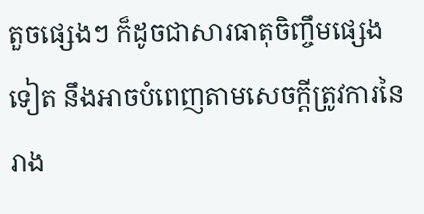តួចផ្សេងៗ ក៏ដូចជាសារធាតុចិញ្ចឹមផ្សេងទៀត នឹងអាចបំពេញតាមសេចក្ដីត្រូវការនៃរាង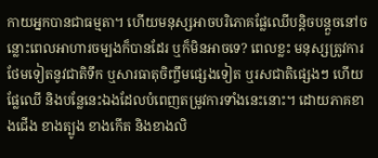កាយអ្នកបានជាធម្មតា។ ហើយមនុស្សអាចបរិភោគផ្លែឈើបន្តិចបន្តួចនៅចន្លោះពេលអាហារចម្បងក៏បានដែរ ឬក៏មិនអាចទេ? ពេលខ្លះ មនុស្សត្រូវការថែមទៀតនូវជាតិទឹក ឬសារធាតុចិញ្ចឹមផ្សេងទៀត ឬរសជាតិផ្សេងៗ ហើយផ្លែឈើ និងបន្លែនេះឯងដែលបំពេញតម្រូវការទាំងនេះនោះ។ ដោយភាគខាងជើង ខាងត្បូង ខាងកើត និងខាងលិ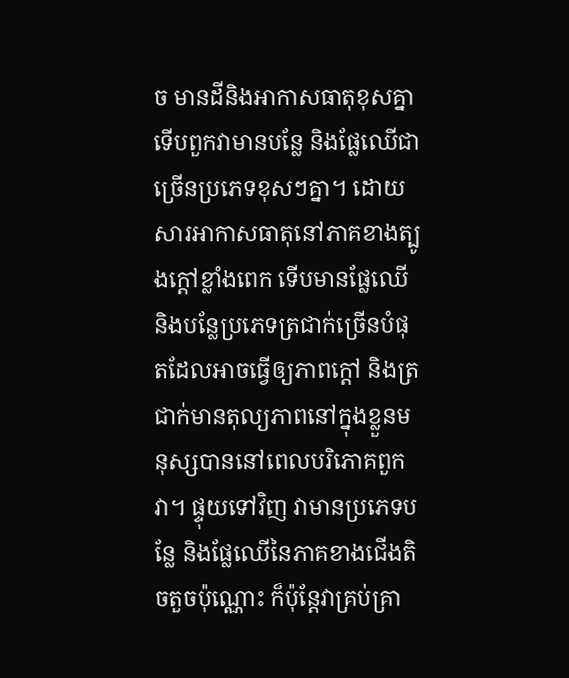ច មានដីនិងអាកាសធាតុខុសគ្នា ទើបពួកវាមានបន្លែ និងផ្លែឈើជាច្រើនប្រភេទខុសៗគ្នា។ ដោយសារអាកាសធាតុនៅភាគខាងត្បូងក្ដៅខ្លាំងពេក ទើបមានផ្លែឈើ និងបន្លែប្រភេទត្រជាក់ច្រើនបំផុតដែលអាចធ្វើឲ្យភាពក្ដៅ និងត្រជាក់មានតុល្យភាពនៅក្នុងខ្លួនមនុស្សបាននៅពេលបរិភោគពួកវា។ ផ្ទុយទៅវិញ វាមានប្រភេទបន្លែ និងផ្លែឈើនៃភាគខាងជើងតិចតួចប៉ុណ្ណោះ ក៏ប៉ុន្តែវាគ្រប់គ្រា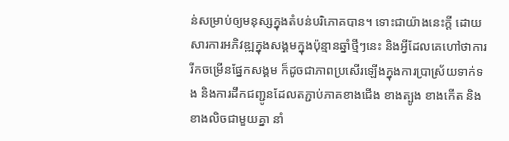ន់សម្រាប់ឲ្យមនុស្សក្នុងតំបន់បរិភោគបាន។ ទោះជាយ៉ាងនេះក្ដី ដោយសារការអភិវឌ្ឍក្នុងសង្គមក្នុងប៉ុន្មានឆ្នាំថ្មីៗនេះ និងអ្វីដែលគេហៅថាការរីកចម្រើនផ្នែកសង្គម ក៏ដូចជាភាពប្រសើរឡើងក្នុងការប្រាស្រ័យទាក់ទង និងការដឹកជញ្ជូនដែលតភ្ជាប់ភាគខាងជើង ខាងត្បូង ខាងកើត និងខាងលិចជាមួយគ្នា នាំ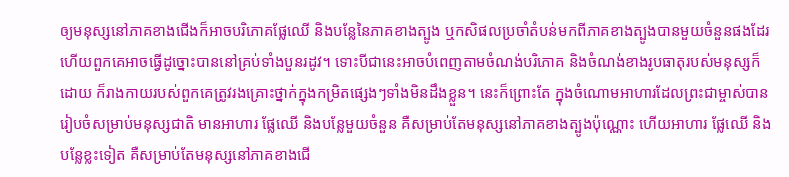ឲ្យមនុស្សនៅភាគខាងជើងក៏អាចបរិភោគផ្លែឈើ និងបន្លែនៃភាគខាងត្បូង ឬកសិផលប្រចាំតំបន់មកពីភាគខាងត្បូងបានមួយចំនួនផងដែរ ហើយពួកគេអាចធ្វើដូច្នោះបាននៅគ្រប់ទាំងបួនរដូវ។ ទោះបីជានេះអាចបំពេញតាមចំណង់បរិភោគ និងចំណង់ខាងរូបធាតុរបស់មនុស្សក៏ដោយ ក៏រាងកាយរបស់ពួកគេត្រូវរងគ្រោះថ្នាក់ក្នុងកម្រិតផ្សេងៗទាំងមិនដឹងខ្លួន។ នេះក៏ព្រោះតែ ក្នុងចំណោមអាហារដែលព្រះជាម្ចាស់បានរៀបចំសម្រាប់មនុស្សជាតិ មានអាហារ ផ្លែឈើ និងបន្លែមួយចំនួន គឺសម្រាប់តែមនុស្សនៅភាគខាងត្បូងប៉ុណ្ណោះ ហើយអាហារ ផ្លែឈើ និងបន្លែខ្លះទៀត គឺសម្រាប់តែមនុស្សនៅភាគខាងជើ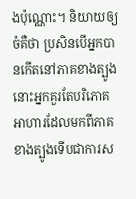ងប៉ុណ្ណោះ។ និយាយឲ្យចំគឺថា ប្រសិនបើអ្នកបានកើតនៅភាគខាងត្បូង នោះអ្នកគួរតែបរិភោគអាហារដែលមកពីភាគខាងត្បូងទើបជាការស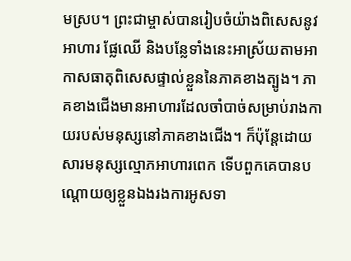មស្រប។ ព្រះជាម្ចាស់បានរៀបចំយ៉ាងពិសេសនូវអាហារ ផ្លែឈើ និងបន្លែទាំងនេះអាស្រ័យតាមអាកាសធាតុពិសេសផ្ទាល់ខ្លួននៃភាគខាងត្បូង។ ភាគខាងជើងមានអាហារដែលចាំបាច់សម្រាប់រាងកាយរបស់មនុស្សនៅភាគខាងជើង។ ក៏ប៉ុន្ដែដោយសារមនុស្សល្មោភអាហារពេក ទើបពួកគេបានបណ្ដោយឲ្យខ្លួនឯងរងការអូសទា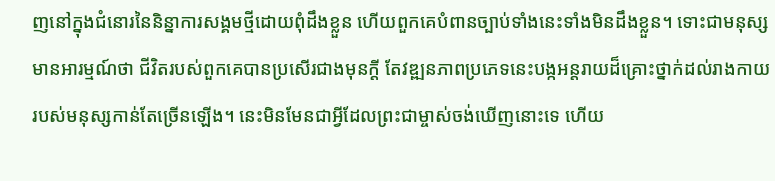ញនៅក្នុងជំនោរនៃនិន្នាការសង្គមថ្មីដោយពុំដឹងខ្លួន ហើយពួកគេបំពានច្បាប់ទាំងនេះទាំងមិនដឹងខ្លួន។ ទោះជាមនុស្សមានអារម្មណ៍ថា ជីវិតរបស់ពួកគេបានប្រសើរជាងមុនក្ដី តែវឌ្ឍនភាពប្រភេទនេះបង្កអន្តរាយដ៏គ្រោះថ្នាក់ដល់រាងកាយរបស់មនុស្សកាន់តែច្រើនឡើង។ នេះមិនមែនជាអ្វីដែលព្រះជាម្ចាស់ចង់ឃើញនោះទេ ហើយ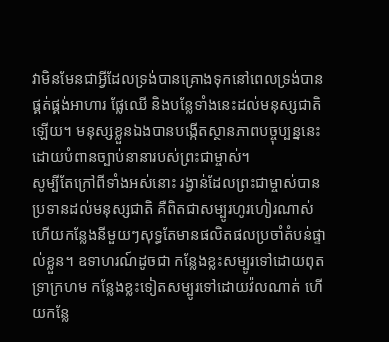វាមិនមែនជាអ្វីដែលទ្រង់បានគ្រោងទុកនៅពេលទ្រង់បានផ្គត់ផ្គង់អាហារ ផ្លែឈើ និងបន្លែទាំងនេះដល់មនុស្សជាតិឡើយ។ មនុស្សខ្លួនឯងបានបង្កើតស្ថានភាពបច្ចុប្បន្ននេះដោយបំពានច្បាប់នានារបស់ព្រះជាម្ចាស់។
សូម្បីតែក្រៅពីទាំងអស់នោះ រង្វាន់ដែលព្រះជាម្ចាស់បានប្រទានដល់មនុស្សជាតិ គឺពិតជាសម្បូរហូរហៀរណាស់ ហើយកន្លែងនីមួយៗសុទ្ធតែមានផលិតផលប្រចាំតំបន់ផ្ទាល់ខ្លួន។ ឧទាហរណ៍ដូចជា កន្លែងខ្លះសម្បូរទៅដោយពុតទ្រាក្រហម កន្លែងខ្លះទៀតសម្បូរទៅដោយវ៉លណាត់ ហើយកន្លែ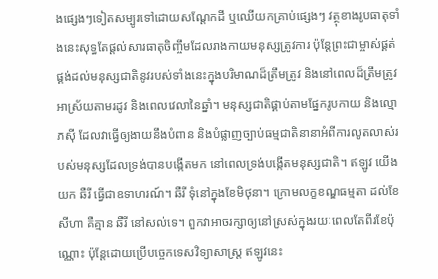ងផ្សេងៗទៀតសម្បូរទៅដោយសណ្ដែកដី ឬឈើយកគ្រាប់ផ្សេងៗ វត្ថុខាងរូបធាតុទាំងនេះសុទ្ធតែផ្ដល់សារធាតុចិញ្ចឹមដែលរាងកាយមនុស្សត្រូវការ ប៉ុន្តែព្រះជាម្ចាស់ផ្គត់ផ្គង់ដល់មនុស្សជាតិនូវរបស់ទាំងនេះក្នុងបរិមាណដ៏ត្រឹមត្រូវ និងនៅពេលដ៏ត្រឹមត្រូវ អាស្រ័យតាមរដូវ និងពេលវេលានៃឆ្នាំ។ មនុស្សជាតិផ្គាប់តាមផ្នែករូបកាយ និងល្មោភស៊ី ដែលវាធ្វើឲ្យងាយនឹងបំពាន និងបំផ្លាញច្បាប់ធម្មជាតិនានាអំពីការលូតលាស់របស់មនុស្សដែលទ្រង់បានបង្កើតមក នៅពេលទ្រង់បង្កើតមនុស្សជាតិ។ ឥឡូវ យើងយក ឆឺរី ធ្វើជាឧទាហរណ៍។ ឆឺរី ទុំនៅក្នុងខែមិថុនា។ ក្រោមលក្ខខណ្ឌធម្មតា ដល់ខែសីហា គឺគ្មាន ឆឺរី នៅសល់ទេ។ ពួកវាអាចរក្សាឲ្យនៅស្រស់ក្នុងរយៈពេលតែពីរខែប៉ុណ្ណោះ ប៉ុន្តែដោយប្រើបច្ចេកទេសវិទ្យាសាស្ត្រ ឥឡូវនេះ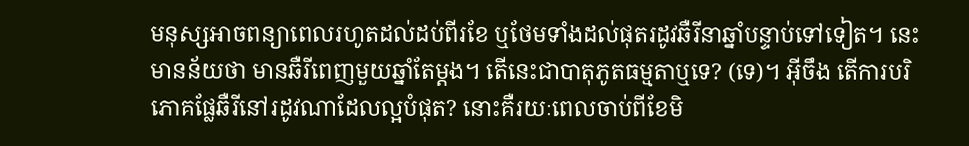មនុស្សអាចពន្យាពេលរហូតដល់ដប់ពីរខែ ឬថែមទាំងដល់ផុតរដូវឆឺរីនាឆ្នាំបន្ទាប់ទៅទៀត។ នេះមានន័យថា មានឆឺរីពេញមួយឆ្នាំតែម្ដង។ តើនេះជាបាតុភូតធម្មតាឬទេ? (ទេ)។ អ៊ីចឹង តើការបរិភោគផ្លែឆឺរីនៅរដូវណាដែលល្អបំផុត? នោះគឺរយៈពេលចាប់ពីខែមិ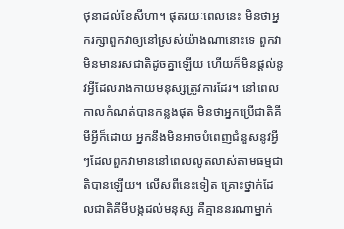ថុនាដល់ខែសីហា។ ផុតរយៈពេលនេះ មិនថាអ្នករក្សាពួកវាឲ្យនៅស្រស់យ៉ាងណានោះទេ ពួកវាមិនមានរសជាតិដូចគ្នាឡើយ ហើយក៏មិនផ្ដល់នូវអ្វីដែលរាងកាយមនុស្សត្រូវការដែរ។ នៅពេលកាលកំណត់បានកន្លងផុត មិនថាអ្នកប្រើជាតិគីមីអ្វីក៏ដោយ អ្នកនឹងមិនអាចបំពេញជំនួសនូវអ្វីៗដែលពួកវាមាននៅពេលលូតលាស់តាមធម្មជាតិបានឡើយ។ លើសពីនេះទៀត គ្រោះថ្នាក់ដែលជាតិគីមីបង្កដល់មនុស្ស គឺគ្មាននរណាម្នាក់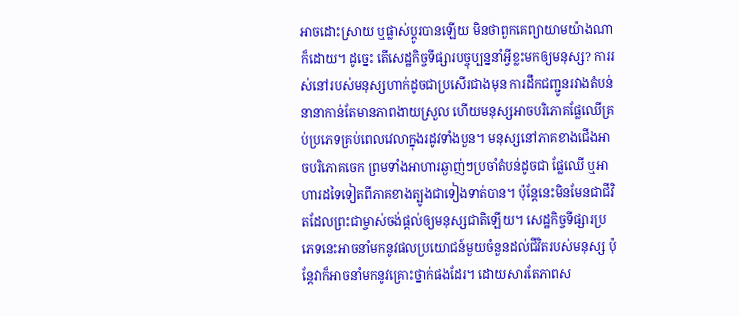អាចដោះស្រាយ ឬផ្លាស់ប្ដូរបានឡើយ មិនថាពួកគេព្យាយាមយ៉ាងណាក៏ដោយ។ ដូច្នេះ តើសេដ្ឋកិច្ចទីផ្សារបច្ចុប្បន្ននាំអ្វីខ្លះមកឲ្យមនុស្ស? ការរស់នៅរបស់មនុស្សហាក់ដូចជាប្រសើរជាងមុន ការដឹកជញ្ជូនរវាងតំបន់នានាកាន់តែមានភាពងាយស្រួល ហើយមនុស្សអាចបរិភោគផ្លែឈើគ្រប់ប្រភេទគ្រប់ពេលវេលាក្នុងរដូវទាំងបួន។ មនុស្សនៅភាគខាងជើងអាចបរិភោគចេក ព្រមទាំងអាហារឆ្ងាញ់ៗប្រចាំតំបន់ដូចជា ផ្លែឈើ ឬអាហារដទៃទៀតពីភាគខាងត្បូងជាទៀងទាត់បាន។ ប៉ុន្តែនេះមិនមែនជាជីវិតដែលព្រះជាម្ចាស់ចង់ផ្ដល់ឲ្យមនុស្សជាតិឡើយ។ សេដ្ឋកិច្ចទីផ្សារប្រភេទនេះអាចនាំមកនូវផលប្រយោជន៍មួយចំនួនដល់ជីវិតរបស់មនុស្ស ប៉ុន្តែវាក៏អាចនាំមកនូវគ្រោះថ្នាក់ផងដែរ។ ដោយសារតែភាពស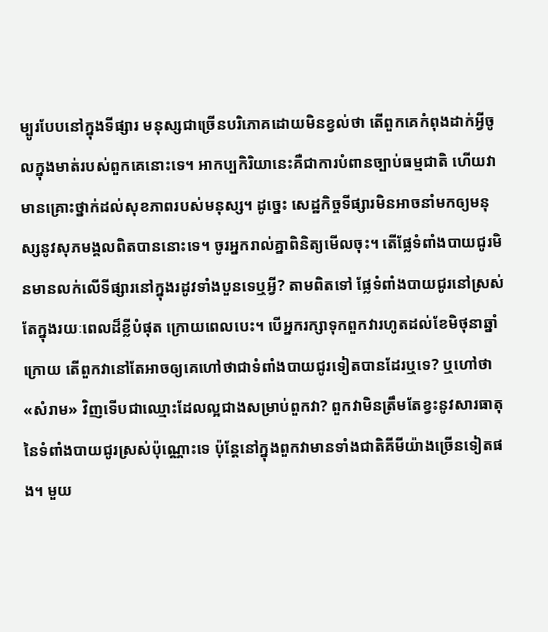ម្បូរបែបនៅក្នុងទីផ្សារ មនុស្សជាច្រើនបរិភោគដោយមិនខ្វល់ថា តើពួកគេកំពុងដាក់អ្វីចូលក្នុងមាត់របស់ពួកគេនោះទេ។ អាកប្បកិរិយានេះគឺជាការបំពានច្បាប់ធម្មជាតិ ហើយវាមានគ្រោះថ្នាក់ដល់សុខភាពរបស់មនុស្ស។ ដូច្នេះ សេដ្ឋកិច្ចទីផ្សារមិនអាចនាំមកឲ្យមនុស្សនូវសុភមង្គលពិតបាននោះទេ។ ចូរអ្នករាល់គ្នាពិនិត្យមើលចុះ។ តើផ្លែទំពាំងបាយជូរមិនមានលក់លើទីផ្សារនៅក្នុងរដូវទាំងបួនទេឬអ្វី? តាមពិតទៅ ផ្លែទំពាំងបាយជូរនៅស្រស់តែក្នុងរយៈពេលដ៏ខ្លីបំផុត ក្រោយពេលបេះ។ បើអ្នករក្សាទុកពួកវារហូតដល់ខែមិថុនាឆ្នាំក្រោយ តើពួកវានៅតែអាចឲ្យគេហៅថាជាទំពាំងបាយជូរទៀតបានដែរឬទេ? ឬហៅថា «សំរាម» វិញទើបជាឈ្មោះដែលល្អជាងសម្រាប់ពួកវា? ពួកវាមិនត្រឹមតែខ្វះនូវសារធាតុនៃទំពាំងបាយជូរស្រស់ប៉ុណ្ណោះទេ ប៉ុន្តែនៅក្នុងពួកវាមានទាំងជាតិគីមីយ៉ាងច្រើនទៀតផង។ មួយ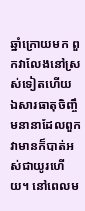ឆ្នាំក្រោយមក ពួកវាលែងនៅស្រស់ទៀតហើយ ឯសារធាតុចិញ្ចឹមនានាដែលពួកវាមានក៏បាត់អស់ជាយូរហើយ។ នៅពេលម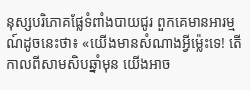នុស្សបរិភោគផ្លែទំពាំងបាយជូរ ពួកគេមានអារម្មណ៍ដូចនេះថា៖ «យើងមានសំណាងអ្វីម្ល៉េះទេ! តើកាលពីសាមសិបឆ្នាំមុន យើងអាច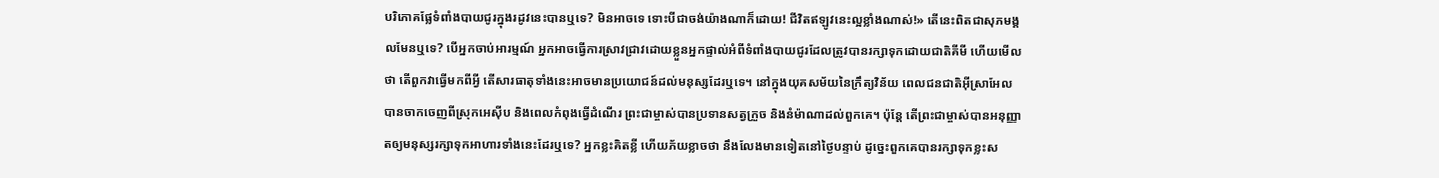បរិភោគផ្លែទំពាំងបាយជូរក្នុងរដូវនេះបានឬទេ? មិនអាចទេ ទោះបីជាចង់យ៉ាងណាក៏ដោយ! ជីវិតឥឡូវនេះល្អខ្លាំងណាស់!» តើនេះពិតជាសុភមង្គលមែនឬទេ? បើអ្នកចាប់អារម្មណ៍ អ្នកអាចធ្វើការស្រាវជ្រាវដោយខ្លួនអ្នកផ្ទាល់អំពីទំពាំងបាយជូរដែលត្រូវបានរក្សាទុកដោយជាតិគីមី ហើយមើលថា តើពួកវាធ្វើមកពីអ្វី តើសារធាតុទាំងនេះអាចមានប្រយោជន៍ដល់មនុស្សដែរឬទេ។ នៅក្នុងយុគសម័យនៃក្រឹត្យវិន័យ ពេលជនជាតិអ៊ីស្រាអែលបានចាកចេញពីស្រុកអេស៊ីប និងពេលកំពុងធ្វើដំណើរ ព្រះជាម្ចាស់បានប្រទានសត្វក្រួច និងនំម៉ាណាដល់ពួកគេ។ ប៉ុន្តែ តើព្រះជាម្ចាស់បានអនុញ្ញាតឲ្យមនុស្សរក្សាទុកអាហារទាំងនេះដែរឬទេ? អ្នកខ្លះគិតខ្លី ហើយភ័យខ្លាចថា នឹងលែងមានទៀតនៅថ្ងៃបន្ទាប់ ដូច្នេះពួកគេបានរក្សាទុកខ្លះស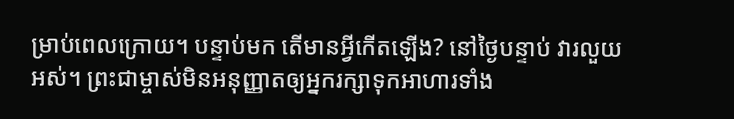ម្រាប់ពេលក្រោយ។ បន្ទាប់មក តើមានអ្វីកើតឡើង? នៅថ្ងៃបន្ទាប់ វារលួយអស់។ ព្រះជាម្ចាស់មិនអនុញ្ញាតឲ្យអ្នករក្សាទុកអាហារទាំង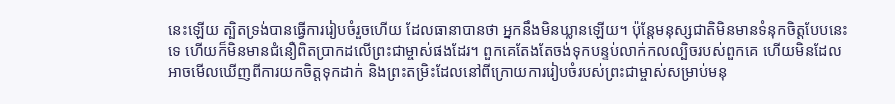នេះឡើយ ត្បិតទ្រង់បានធ្វើការរៀបចំរួចហើយ ដែលធានាបានថា អ្នកនឹងមិនឃ្លានឡើយ។ ប៉ុន្តែមនុស្សជាតិមិនមានទំនុកចិត្តបែបនេះទេ ហើយក៏មិនមានជំនឿពិតប្រាកដលើព្រះជាម្ចាស់ផងដែរ។ ពួកគេតែងតែចង់ទុកបន្ទប់លាក់កលល្បិចរបស់ពួកគេ ហើយមិនដែលអាចមើលឃើញពីការយកចិត្តទុកដាក់ និងព្រះតម្រិះដែលនៅពីក្រោយការរៀបចំរបស់ព្រះជាម្ចាស់សម្រាប់មនុ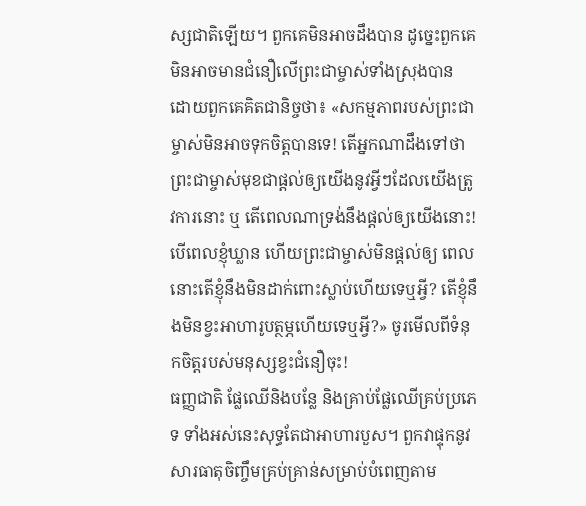ស្សជាតិឡើយ។ ពួកគេមិនអាចដឹងបាន ដូច្នេះពួកគេមិនអាចមានជំនឿលើព្រះជាម្ចាស់ទាំងស្រុងបាន ដោយពួកគេគិតជានិច្ចថា៖ «សកម្មភាពរបស់ព្រះជាម្ចាស់មិនអាចទុកចិត្តបានទេ! តើអ្នកណាដឹងទៅថា ព្រះជាម្ចាស់មុខជាផ្ដល់ឲ្យយើងនូវអ្វីៗដែលយើងត្រូវការនោះ ឬ តើពេលណាទ្រង់នឹងផ្តល់ឲ្យយើងនោះ! បើពេលខ្ញុំឃ្លាន ហើយព្រះជាម្ចាស់មិនផ្ដល់ឲ្យ ពេលនោះតើខ្ញុំនឹងមិនដាក់ពោះស្លាប់ហើយទេឬអ្វី? តើខ្ញុំនឹងមិនខ្វះអាហារូបត្ថម្ភហើយទេឬអ្វី?» ចូរមើលពីទំនុកចិត្តរបស់មនុស្សខ្វះជំនឿចុះ!
ធញ្ញជាតិ ផ្លែឈើនិងបន្លែ និងគ្រាប់ផ្លែឈើគ្រប់ប្រភេទ ទាំងអស់នេះសុទ្ធតែជាអាហារបួស។ ពួកវាផ្ទុកនូវសារធាតុចិញ្ចឹមគ្រប់គ្រាន់សម្រាប់បំពេញតាម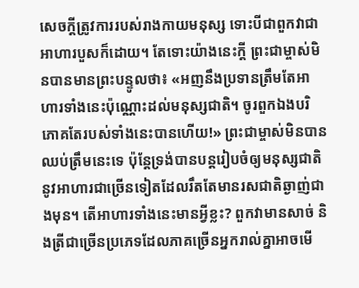សេចក្ដីត្រូវការរបស់រាងកាយមនុស្ស ទោះបីជាពួកវាជាអាហារបួសក៏ដោយ។ តែទោះយ៉ាងនេះក្ដី ព្រះជាម្ចាស់មិនបានមានព្រះបន្ទូលថា៖ «អញនឹងប្រទានត្រឹមតែអាហារទាំងនេះប៉ុណ្ណោះដល់មនុស្សជាតិ។ ចូរពួកឯងបរិភោគតែរបស់ទាំងនេះបានហើយ!» ព្រះជាម្ចាស់មិនបានឈប់ត្រឹមនេះទេ ប៉ុន្តែទ្រង់បានបន្តរៀបចំឲ្យមនុស្សជាតិនូវអាហារជាច្រើនទៀតដែលរឹតតែមានរសជាតិឆ្ងាញ់ជាងមុន។ តើអាហារទាំងនេះមានអ្វីខ្លះ? ពួកវាមានសាច់ និងត្រីជាច្រើនប្រភេទដែលភាគច្រើនអ្នករាល់គ្នាអាចមើ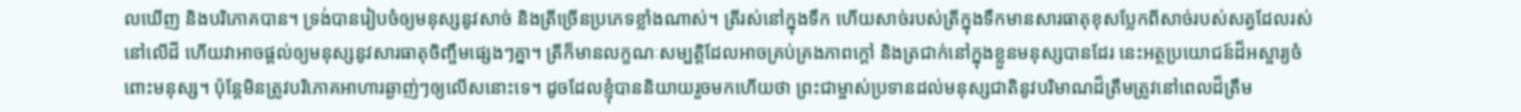លឃើញ និងបរិភោគបាន។ ទ្រង់បានរៀបចំឲ្យមនុស្សនូវសាច់ និងត្រីច្រើនប្រភេទខ្លាំងណាស់។ ត្រីរស់នៅក្នុងទឹក ហើយសាច់របស់ត្រីក្នុងទឹកមានសារធាតុខុសប្លែកពីសាច់របស់សត្វដែលរស់នៅលើដី ហើយវាអាចផ្ដល់ឲ្យមនុស្សនូវសារធាតុចិញ្ចឹមផ្សេងៗគ្នា។ ត្រីក៏មានលក្ខណៈសម្បត្តិដែលអាចគ្រប់គ្រងភាពក្ដៅ និងត្រជាក់នៅក្នុងខ្លួនមនុស្សបានដែរ នេះអត្ថប្រយោជន៍ដ៏អស្ចារ្យចំពោះមនុស្ស។ ប៉ុន្តែមិនត្រូវបរិភោគអាហារឆ្ងាញ់ៗឲ្យលើសនោះទេ។ ដូចដែលខ្ញុំបាននិយាយរួចមកហើយថា ព្រះជាម្ចាស់ប្រទានដល់មនុស្សជាតិនូវបរិមាណដ៏ត្រឹមត្រូវនៅពេលដ៏ត្រឹម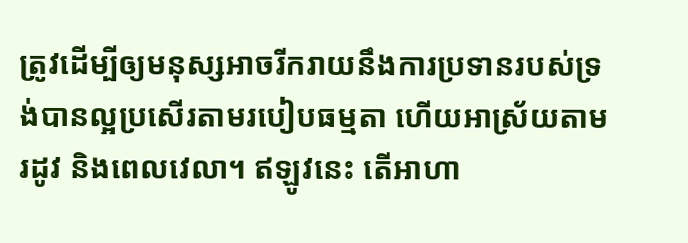ត្រូវដើម្បីឲ្យមនុស្សអាចរីករាយនឹងការប្រទានរបស់ទ្រង់បានល្អប្រសើរតាមរបៀបធម្មតា ហើយអាស្រ័យតាមរដូវ និងពេលវេលា។ ឥឡូវនេះ តើអាហា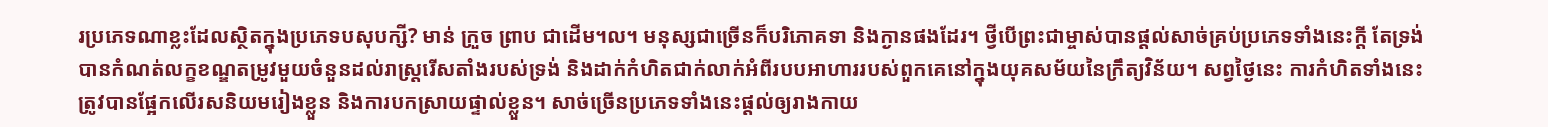រប្រភេទណាខ្លះដែលស្ថិតក្នុងប្រភេទបសុបក្សី? មាន់ ក្រួច ព្រាប ជាដើម។ល។ មនុស្សជាច្រើនក៏បរិភោគទា និងក្ងានផងដែរ។ ថ្វីបើព្រះជាម្ចាស់បានផ្ដល់សាច់គ្រប់ប្រភេទទាំងនេះក្ដី តែទ្រង់បានកំណត់លក្ខខណ្ឌតម្រូវមួយចំនួនដល់រាស្ត្ររើសតាំងរបស់ទ្រង់ និងដាក់កំហិតជាក់លាក់អំពីរបបអាហាររបស់ពួកគេនៅក្នុងយុគសម័យនៃក្រឹត្យវិន័យ។ សព្វថ្ងៃនេះ ការកំហិតទាំងនេះត្រូវបានផ្អែកលើរសនិយមរៀងខ្លួន និងការបកស្រាយផ្ទាល់ខ្លួន។ សាច់ច្រើនប្រភេទទាំងនេះផ្ដល់ឲ្យរាងកាយ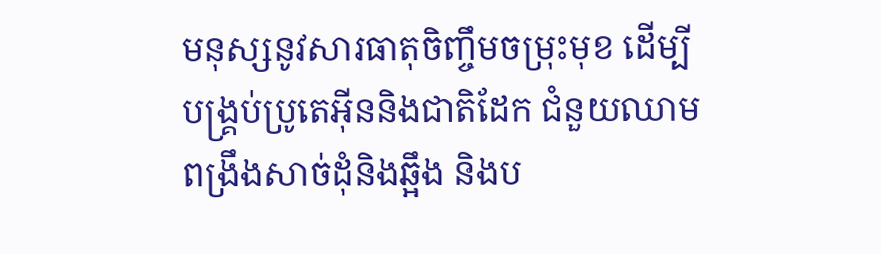មនុស្សនូវសារធាតុចិញ្ចឹមចម្រុះមុខ ដើម្បីបង្គ្រប់ប្រូតេអ៊ីននិងជាតិដែក ជំនួយឈាម ពង្រឹងសាច់ដុំនិងឆ្អឹង និងប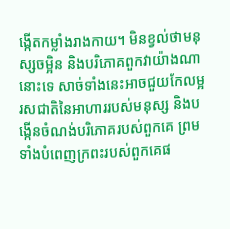ង្កើតកម្លាំងរាងកាយ។ មិនខ្វល់ថាមនុស្សចម្អិន និងបរិភោគពួកវាយ៉ាងណានោះទេ សាច់ទាំងនេះអាចជួយកែលម្អរសជាតិនៃអាហាររបស់មនុស្ស និងបង្កើនចំណង់បរិភោគរបស់ពួកគេ ព្រមទាំងបំពេញក្រពះរបស់ពួកគេផ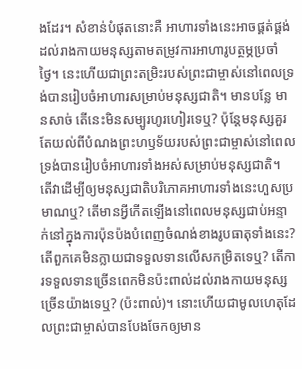ងដែរ។ សំខាន់បំផុតនោះគឺ អាហារទាំងនេះអាចផ្គត់ផ្គង់ដល់រាងកាយមនុស្សតាមតម្រូវការអាហារូបត្ថម្ភប្រចាំថ្ងៃ។ នេះហើយជាព្រះតម្រិះរបស់ព្រះជាម្ចាស់នៅពេលទ្រង់បានរៀបចំអាហារសម្រាប់មនុស្សជាតិ។ មានបន្លែ មានសាច់ តើនេះមិនសម្បូរហូរហៀរទេឬ? ប៉ុន្តែមនុស្សគួរតែយល់ពីបំណងព្រះហឫទ័យរបស់ព្រះជាម្ចាស់នៅពេលទ្រង់បានរៀបចំអាហារទាំងអស់សម្រាប់មនុស្សជាតិ។ តើវាដើម្បីឲ្យមនុស្សជាតិបរិភោគអាហារទាំងនេះហួសប្រមាណឬ? តើមានអ្វីកើតឡើងនៅពេលមនុស្សជាប់អន្ទាក់នៅក្នុងការប៉ុនប៉ងបំពេញចំណង់ខាងរូបធាតុទាំងនេះ? តើពួកគេមិនក្លាយជាទទួលទានលើសកម្រិតទេឬ? តើការទទួលទានច្រើនពេកមិនប៉ះពាល់ដល់រាងកាយមនុស្សច្រើនយ៉ាងទេឬ? (ប៉ះពាល់)។ នោះហើយជាមូលហេតុដែលព្រះជាម្ចាស់បានបែងចែកឲ្យមាន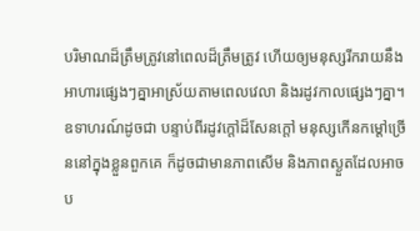បរិមាណដ៏ត្រឹមត្រូវនៅពេលដ៏ត្រឹមត្រូវ ហើយឲ្យមនុស្សរីករាយនឹងអាហារផ្សេងៗគ្នាអាស្រ័យតាមពេលវេលា និងរដូវកាលផ្សេងៗគ្នា។ ឧទាហរណ៍ដូចជា បន្ទាប់ពីរដូវក្ដៅដ៏សែនក្ដៅ មនុស្សកើនកម្ដៅច្រើននៅក្នុងខ្លួនពួកគេ ក៏ដូចជាមានភាពសើម និងភាពស្ងួតដែលអាចប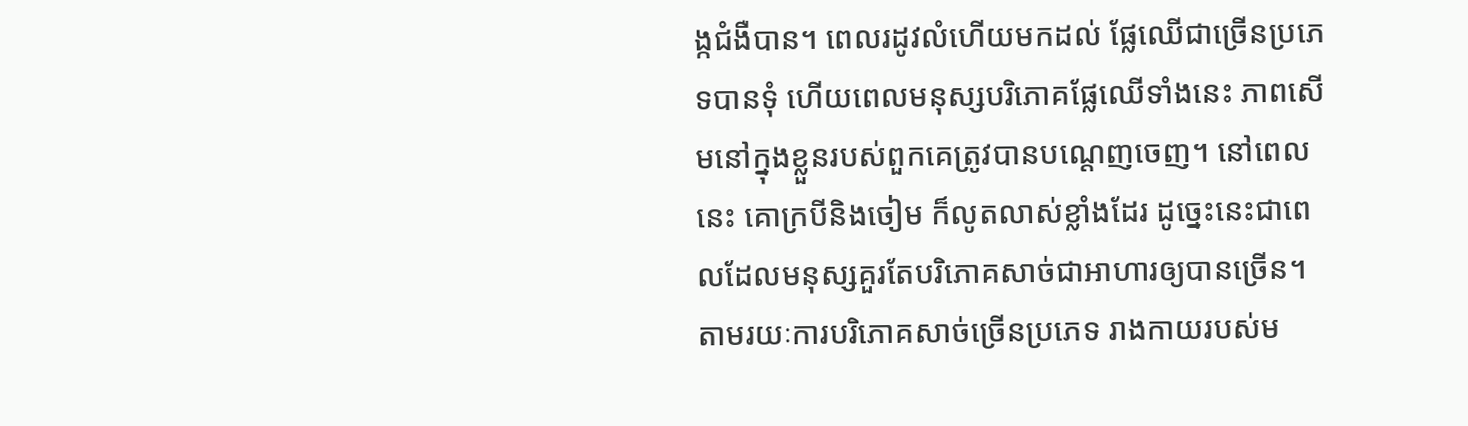ង្កជំងឺបាន។ ពេលរដូវលំហើយមកដល់ ផ្លែឈើជាច្រើនប្រភេទបានទុំ ហើយពេលមនុស្សបរិភោគផ្លែឈើទាំងនេះ ភាពសើមនៅក្នុងខ្លួនរបស់ពួកគេត្រូវបានបណ្ដេញចេញ។ នៅពេលនេះ គោក្របីនិងចៀម ក៏លូតលាស់ខ្លាំងដែរ ដូច្នេះនេះជាពេលដែលមនុស្សគួរតែបរិភោគសាច់ជាអាហារឲ្យបានច្រើន។ តាមរយៈការបរិភោគសាច់ច្រើនប្រភេទ រាងកាយរបស់ម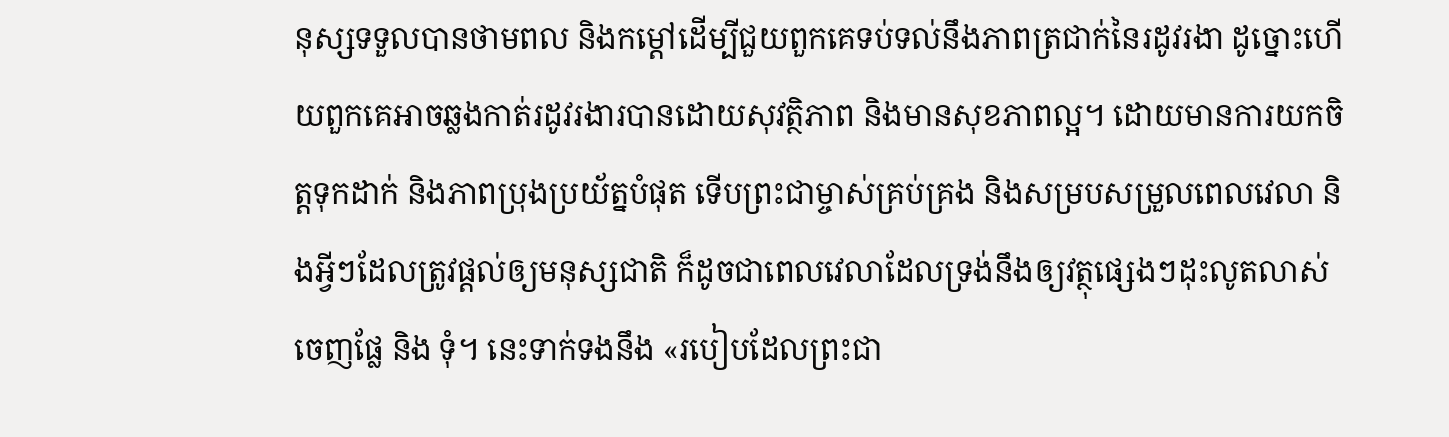នុស្សទទួលបានថាមពល និងកម្ដៅដើម្បីជួយពួកគេទប់ទល់នឹងភាពត្រជាក់នៃរដូវរងា ដូច្នោះហើយពួកគេអាចឆ្លងកាត់រដូវរងារបានដោយសុវត្ថិភាព និងមានសុខភាពល្អ។ ដោយមានការយកចិត្តទុកដាក់ និងភាពប្រុងប្រយ័ត្នបំផុត ទើបព្រះជាម្ចាស់គ្រប់គ្រង និងសម្របសម្រួលពេលវេលា និងអ្វីៗដែលត្រូវផ្ដល់ឲ្យមនុស្សជាតិ ក៏ដូចជាពេលវេលាដែលទ្រង់នឹងឲ្យវត្ថុផ្សេងៗដុះលូតលាស់ ចេញផ្លែ និង ទុំ។ នេះទាក់ទងនឹង «របៀបដែលព្រះជា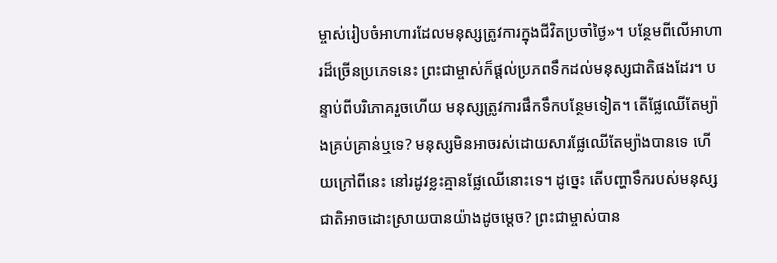ម្ចាស់រៀបចំអាហារដែលមនុស្សត្រូវការក្នុងជីវិតប្រចាំថ្ងៃ»។ បន្ថែមពីលើអាហារដ៏ច្រើនប្រភេទនេះ ព្រះជាម្ចាស់ក៏ផ្ដល់ប្រភពទឹកដល់មនុស្សជាតិផងដែរ។ បន្ទាប់ពីបរិភោគរួចហើយ មនុស្សត្រូវការផឹកទឹកបន្ថែមទៀត។ តើផ្លែឈើតែម្យ៉ាងគ្រប់គ្រាន់ឬទេ? មនុស្សមិនអាចរស់ដោយសារផ្លែឈើតែម្យ៉ាងបានទេ ហើយក្រៅពីនេះ នៅរដូវខ្លះគ្មានផ្លែឈើនោះទេ។ ដូច្នេះ តើបញ្ហាទឹករបស់មនុស្សជាតិអាចដោះស្រាយបានយ៉ាងដូចម្តេច? ព្រះជាម្ចាស់បាន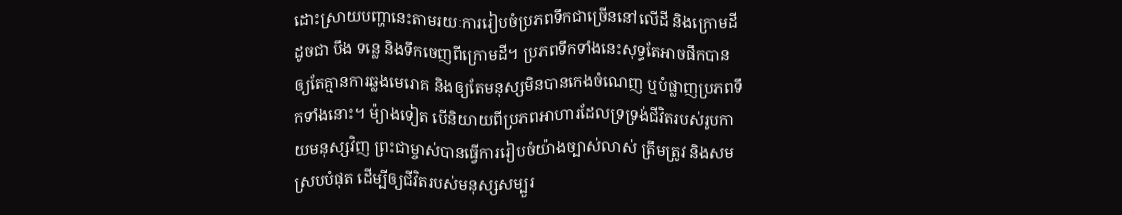ដោះស្រាយបញ្ហានេះតាមរយៈការរៀបចំប្រភពទឹកជាច្រើននៅលើដី និងក្រោមដី ដូចជា បឹង ទន្លេ និងទឹកចេញពីក្រោមដី។ ប្រភពទឹកទាំងនេះសុទ្ធតែអាចផឹកបានឲ្យតែគ្មានការឆ្លងមេរោគ និងឲ្យតែមនុស្សមិនបានកេងចំណេញ ឬបំផ្លាញប្រភពទឹកទាំងនោះ។ ម៉្យាងទៀត បើនិយាយពីប្រភពអាហារដែលទ្រទ្រង់ជីវិតរបស់រូបកាយមនុស្សវិញ ព្រះជាម្ចាស់បានធ្វើការរៀបចំយ៉ាងច្បាស់លាស់ ត្រឹមត្រូវ និងសមស្របបំផុត ដើម្បីឲ្យជីវិតរបស់មនុស្សសម្បួរ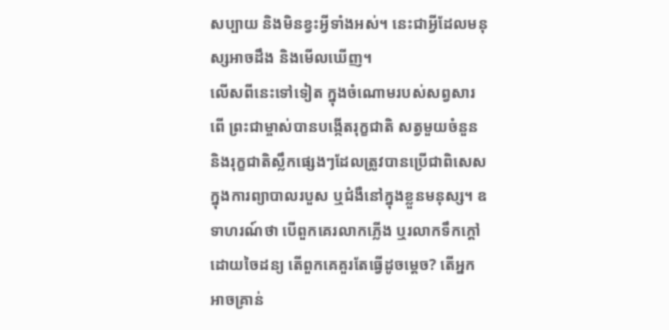សប្បាយ និងមិនខ្វះអ្វីទាំងអស់។ នេះជាអ្វីដែលមនុស្សអាចដឹង និងមើលឃើញ។
លើសពីនេះទៅទៀត ក្នុងចំណោមរបស់សព្វសារពើ ព្រះជាម្ចាស់បានបង្កើតរុក្ខជាតិ សត្វមួយចំនួន និងរុក្ខជាតិស្លឹកផ្សេងៗដែលត្រូវបានប្រើជាពិសេសក្នុងការព្យាបាលរបួស ឬជំងឺនៅក្នុងខ្លួនមនុស្ស។ ឧទាហរណ៍ថា បើពួកគេរលាកភ្លើង ឬរលាកទឹកក្ដៅដោយចៃដន្យ តើពួកគេគួរតែធ្វើដូចម្ដេច? តើអ្នកអាចគ្រាន់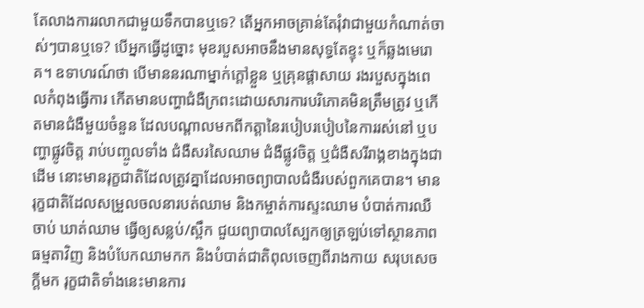តែលាងការរលាកជាមួយទឹកបានឬទេ? តើអ្នកអាចគ្រាន់តែរុំវាជាមួយកំណាត់ចាស់ៗបានឬទេ? បើអ្នកធ្វើដូច្នោះ មុខរបួសអាចនឹងមានសុទ្ធតែខ្ទុះ ឬក៏ឆ្លងមេរោគ។ ឧទាហរណ៍ថា បើមាននរណាម្នាក់ក្ដៅខ្លួន ឬគ្រុនផ្ដាសាយ រងរបួសក្នុងពេលកំពុងធ្វើការ កើតមានបញ្ហាជំងឺក្រពះដោយសារការបរិភោគមិនត្រឹមត្រូវ ឬកើតមានជំងឺមួយចំនួន ដែលបណ្ដាលមកពីកត្តានៃរបៀបរបៀបនៃការរស់នៅ ឬបញ្ហាផ្លូវចិត្ត រាប់បញ្ចូលទាំង ជំងឺសរសៃឈាម ជំងឺផ្លូវចិត្ត ឬជំងឺសរីរាង្គខាងក្នុងជាដើម នោះមានរុក្ខជាតិដែលត្រូវគ្នាដែលអាចព្យាបាលជំងឺរបស់ពួកគេបាន។ មានរុក្ខជាតិដែលសម្រួលចលនារបត់ឈាម និងកម្ចាត់ការស្ទះឈាម បំបាត់ការឈឺចាប់ ឃាត់ឈាម ធ្វើឲ្យសន្លប់/ស្ពឹក ជួយព្យាបាលស្បែកឲ្យត្រឡប់ទៅស្ថានភាពធម្មតាវិញ និងបំបែកឈាមកក និងបំបាត់ជាតិពុលចេញពីរាងកាយ សរុបសេចក្ដីមក រុក្ខជាតិទាំងនេះមានការ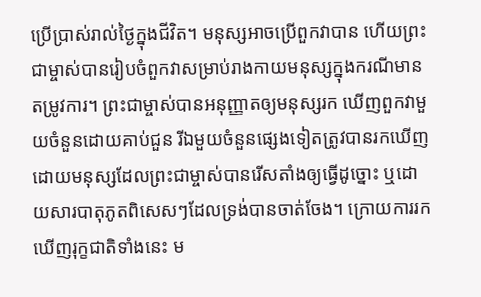ប្រើប្រាស់រាល់ថ្ងៃក្នុងជីវិត។ មនុស្សអាចប្រើពួកវាបាន ហើយព្រះជាម្ចាស់បានរៀបចំពួកវាសម្រាប់រាងកាយមនុស្សក្នុងករណីមានតម្រូវការ។ ព្រះជាម្ចាស់បានអនុញ្ញាតឲ្យមនុស្សរក ឃើញពួកវាមួយចំនួនដោយគាប់ជួន រីឯមួយចំនួនផ្សេងទៀតត្រូវបានរកឃើញដោយមនុស្សដែលព្រះជាម្ចាស់បានរើសតាំងឲ្យធ្វើដូច្នោះ ឬដោយសារបាតុភូតពិសេសៗដែលទ្រង់បានចាត់ចែង។ ក្រោយការរកឃើញរុក្ខជាតិទាំងនេះ ម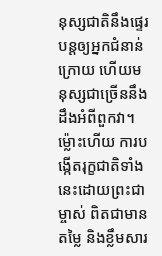នុស្សជាតិនឹងផ្ទេរបន្តឲ្យអ្នកជំនាន់ក្រោយ ហើយមនុស្សជាច្រើននឹងដឹងអំពីពួកវា។ ម្ល៉ោះហើយ ការបង្កើតរុក្ខជាតិទាំងនេះដោយព្រះជាម្ចាស់ ពិតជាមានតម្លៃ និងខ្លឹមសារ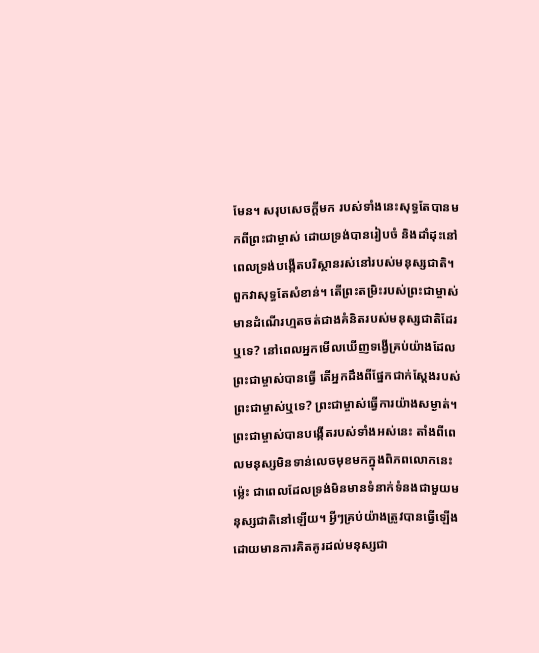មែន។ សរុបសេចក្ដីមក របស់ទាំងនេះសុទ្ធតែបានមកពីព្រះជាម្ចាស់ ដោយទ្រង់បានរៀបចំ និងដាំដុះនៅពេលទ្រង់បង្កើតបរិស្ថានរស់នៅរបស់មនុស្សជាតិ។ ពួកវាសុទ្ធតែសំខាន់។ តើព្រះតម្រិះរបស់ព្រះជាម្ចាស់មានដំណើរហ្មតចត់ជាងគំនិតរបស់មនុស្សជាតិដែរឬទេ? នៅពេលអ្នកមើលឃើញទង្វើគ្រប់យ៉ាងដែលព្រះជាម្ចាស់បានធ្វើ តើអ្នកដឹងពីផ្នែកជាក់ស្តែងរបស់ព្រះជាម្ចាស់ឬទេ? ព្រះជាម្ចាស់ធ្វើការយ៉ាងសម្ងាត់។ ព្រះជាម្ចាស់បានបង្កើតរបស់ទាំងអស់នេះ តាំងពីពេលមនុស្សមិនទាន់លេចមុខមកក្នុងពិភពលោកនេះម្ល៉េះ ជាពេលដែលទ្រង់មិនមានទំនាក់ទំនងជាមួយមនុស្សជាតិនៅឡើយ។ អ្វីៗគ្រប់យ៉ាងត្រូវបានធ្វើឡើងដោយមានការគិតគូរដល់មនុស្សជា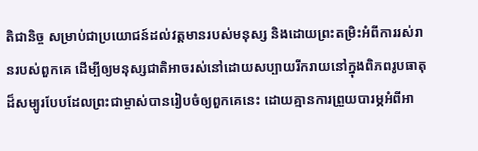តិជានិច្ច សម្រាប់ជាប្រយោជន៍ដល់វត្តមានរបស់មនុស្ស និងដោយព្រះតម្រិះអំពីការរស់រានរបស់ពួកគេ ដើម្បីឲ្យមនុស្សជាតិអាចរស់នៅដោយសប្បាយរីករាយនៅក្នុងពិភពរូបធាតុដ៏សម្បូរបែបដែលព្រះជាម្ចាស់បានរៀបចំឲ្យពួកគេនេះ ដោយគ្មានការព្រួយបារម្ភអំពីអា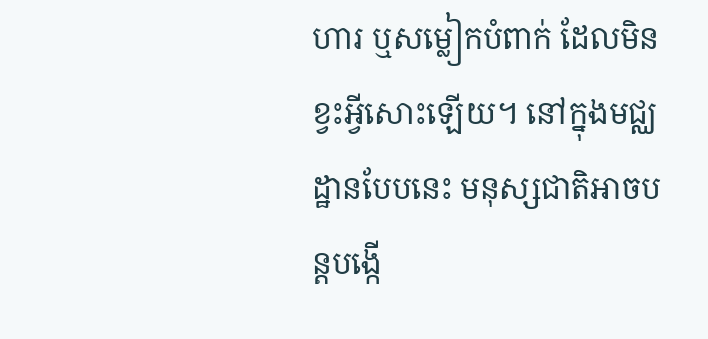ហារ ឬសម្លៀកបំពាក់ ដែលមិនខ្វះអ្វីសោះឡើយ។ នៅក្នុងមជ្ឈដ្ឋានបែបនេះ មនុស្សជាតិអាចបន្តបង្កើ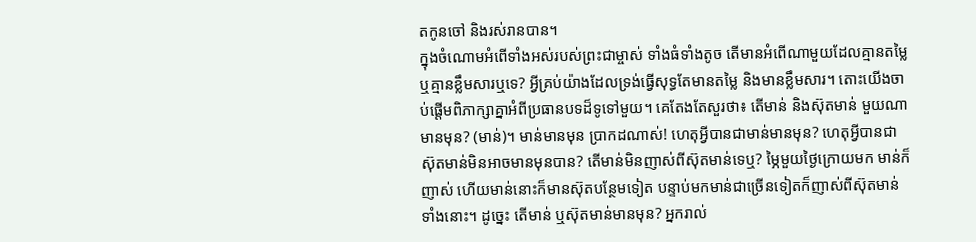តកូនចៅ និងរស់រានបាន។
ក្នុងចំណោមអំពើទាំងអស់របស់ព្រះជាម្ចាស់ ទាំងធំទាំងតូច តើមានអំពើណាមួយដែលគ្មានតម្លៃ ឬគ្មានខ្លឹមសារឬទេ? អ្វីគ្រប់យ៉ាងដែលទ្រង់ធ្វើសុទ្ធតែមានតម្លៃ និងមានខ្លឹមសារ។ តោះយើងចាប់ផ្ដើមពិភាក្សាគ្នាអំពីប្រធានបទដ៏ទូទៅមួយ។ គេតែងតែសួរថា៖ តើមាន់ និងស៊ុតមាន់ មួយណាមានមុន? (មាន់)។ មាន់មានមុន ប្រាកដណាស់! ហេតុអ្វីបានជាមាន់មានមុន? ហេតុអ្វីបានជាស៊ុតមាន់មិនអាចមានមុនបាន? តើមាន់មិនញាស់ពីស៊ុតមាន់ទេឬ? ម្ភៃមួយថ្ងៃក្រោយមក មាន់ក៏ញាស់ ហើយមាន់នោះក៏មានស៊ុតបន្ថែមទៀត បន្ទាប់មកមាន់ជាច្រើនទៀតក៏ញាស់ពីស៊ុតមាន់ទាំងនោះ។ ដូច្នេះ តើមាន់ ឬស៊ុតមាន់មានមុន? អ្នករាល់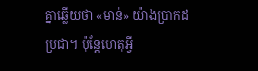គ្នាឆ្លើយថា «មាន់» យ៉ាងប្រាកដប្រជា។ ប៉ុន្តែហេតុអ្វី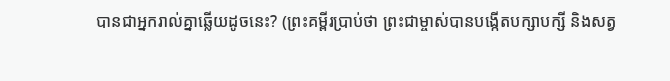បានជាអ្នករាល់គ្នាឆ្លើយដូចនេះ? (ព្រះគម្ពីរប្រាប់ថា ព្រះជាម្ចាស់បានបង្កើតបក្សាបក្សី និងសត្វ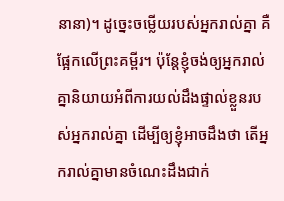នានា)។ ដូច្នេះចម្លើយរបស់អ្នករាល់គ្នា គឺផ្អែកលើព្រះគម្ពីរ។ ប៉ុន្តែខ្ញុំចង់ឲ្យអ្នករាល់គ្នានិយាយអំពីការយល់ដឹងផ្ទាល់ខ្លួនរបស់អ្នករាល់គ្នា ដើម្បីឲ្យខ្ញុំអាចដឹងថា តើអ្នករាល់គ្នាមានចំណេះដឹងជាក់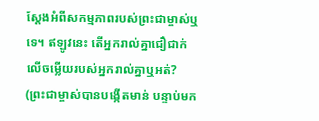ស្ដែងអំពីសកម្មភាពរបស់ព្រះជាម្ចាស់ឬទេ។ ឥឡូវនេះ តើអ្នករាល់គ្នាជឿជាក់លើចម្លើយរបស់អ្នករាល់គ្នាឬអត់? (ព្រះជាម្ចាស់បានបង្កើតមាន់ បន្ទាប់មក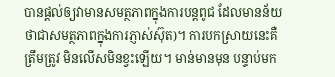បានផ្ដល់ឲ្យវាមានសមត្ថភាពក្នុងការបន្តពូជ ដែលមានន័យថាជាសមត្ថភាពក្នុងការភ្ញាស់ស៊ុត)។ ការបកស្រាយនេះគឺត្រឹមត្រូវ មិនលើសមិនខ្វះឡើយ។ មាន់មានមុន បន្ទាប់មក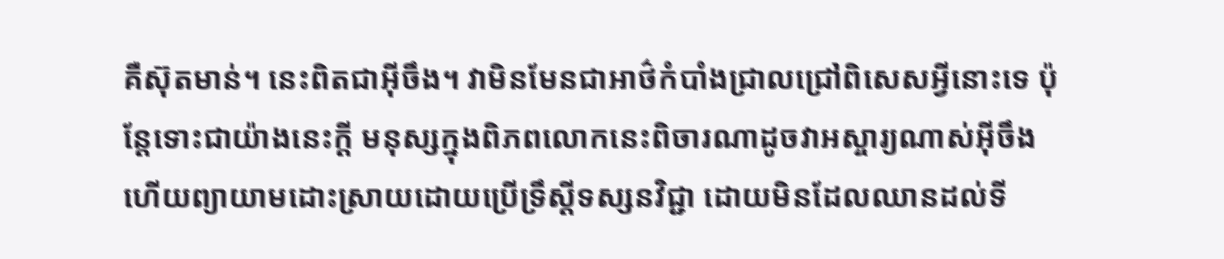គឺស៊ុតមាន់។ នេះពិតជាអ៊ីចឹង។ វាមិនមែនជាអាថ៌កំបាំងជ្រាលជ្រៅពិសេសអ្វីនោះទេ ប៉ុន្តែទោះជាយ៉ាងនេះក្ដី មនុស្សក្នុងពិភពលោកនេះពិចារណាដូចវាអស្ចារ្យណាស់អ៊ីចឹង ហើយព្យាយាមដោះស្រាយដោយប្រើទ្រឹស្ដីទស្សនវិជ្ជា ដោយមិនដែលឈានដល់ទី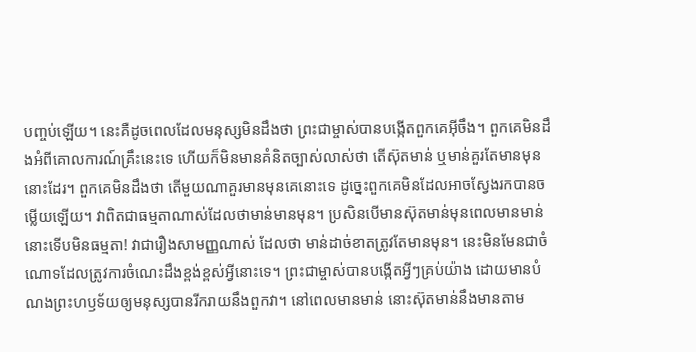បញ្ចប់ឡើយ។ នេះគឺដូចពេលដែលមនុស្សមិនដឹងថា ព្រះជាម្ចាស់បានបង្កើតពួកគេអ៊ីចឹង។ ពួកគេមិនដឹងអំពីគោលការណ៍គ្រឹះនេះទេ ហើយក៏មិនមានគំនិតច្បាស់លាស់ថា តើស៊ុតមាន់ ឬមាន់គួរតែមានមុននោះដែរ។ ពួកគេមិនដឹងថា តើមួយណាគួរមានមុនគេនោះទេ ដូច្នេះពួកគេមិនដែលអាចស្វែងរកបានចម្លើយឡើយ។ វាពិតជាធម្មតាណាស់ដែលថាមាន់មានមុន។ ប្រសិនបើមានស៊ុតមាន់មុនពេលមានមាន់ នោះទើបមិនធម្មតា! វាជារឿងសាមញ្ញណាស់ ដែលថា មាន់ដាច់ខាតត្រូវតែមានមុន។ នេះមិនមែនជាចំណោទដែលត្រូវការចំណេះដឹងខ្ពង់ខ្ពស់អ្វីនោះទេ។ ព្រះជាម្ចាស់បានបង្កើតអ្វីៗគ្រប់យ៉ាង ដោយមានបំណងព្រះហឫទ័យឲ្យមនុស្សបានរីករាយនឹងពួកវា។ នៅពេលមានមាន់ នោះស៊ុតមាន់នឹងមានតាម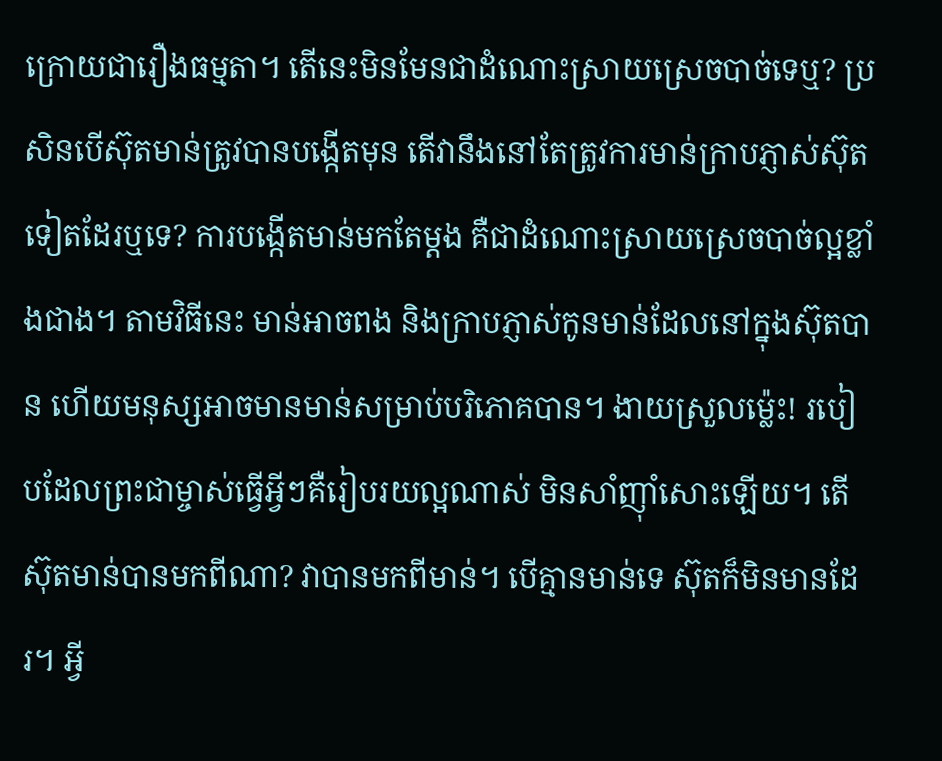ក្រោយជារឿងធម្មតា។ តើនេះមិនមែនជាដំណោះស្រាយស្រេចបាច់ទេឬ? ប្រសិនបើស៊ុតមាន់ត្រូវបានបង្កើតមុន តើវានឹងនៅតែត្រូវការមាន់ក្រាបភ្ញាស់ស៊ុតទៀតដែរឬទេ? ការបង្កើតមាន់មកតែម្ដង គឺជាដំណោះស្រាយស្រេចបាច់ល្អខ្លាំងជាង។ តាមវិធីនេះ មាន់អាចពង និងក្រាបភ្ញាស់កូនមាន់ដែលនៅក្នុងស៊ុតបាន ហើយមនុស្សអាចមានមាន់សម្រាប់បរិភោគបាន។ ងាយស្រួលម្ល៉េះ! របៀបដែលព្រះជាម្ចាស់ធ្វើអ្វីៗគឺរៀបរយល្អណាស់ មិនសាំញ៉ាំសោះឡើយ។ តើស៊ុតមាន់បានមកពីណា? វាបានមកពីមាន់។ បើគ្មានមាន់ទេ ស៊ុតក៏មិនមានដែរ។ អ្វី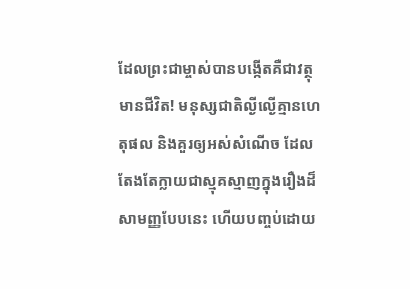ដែលព្រះជាម្ចាស់បានបង្កើតគឺជាវត្ថុមានជីវិត! មនុស្សជាតិល្ងីល្ងើគ្មានហេតុផល និងគួរឲ្យអស់សំណើច ដែលតែងតែក្លាយជាស្មុគស្មាញក្នុងរឿងដ៏សាមញ្ញបែបនេះ ហើយបញ្ចប់ដោយ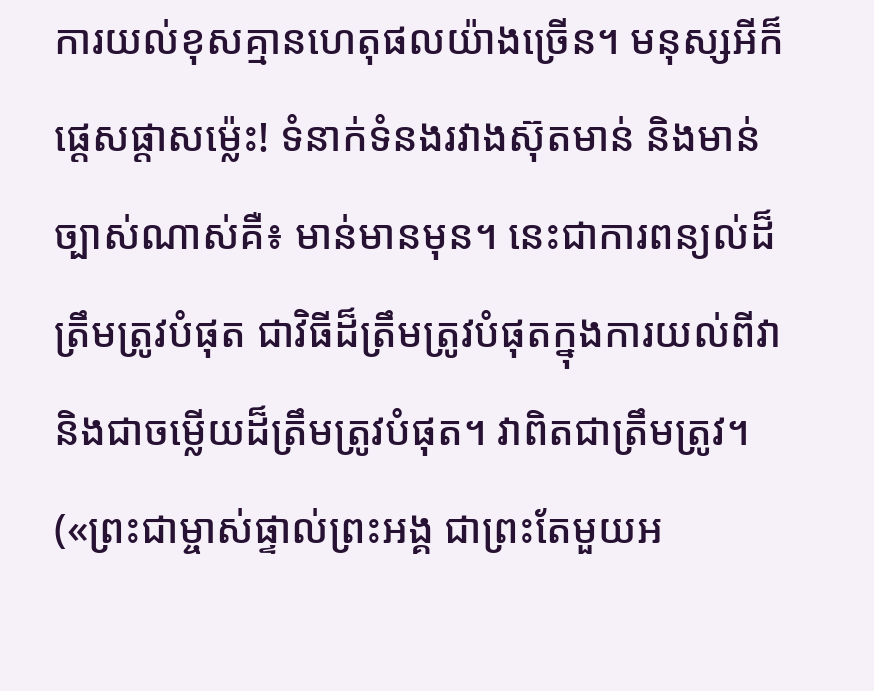ការយល់ខុសគ្មានហេតុផលយ៉ាងច្រើន។ មនុស្សអីក៏ផ្ដេសផ្ដាសម្ល៉េះ! ទំនាក់ទំនងរវាងស៊ុតមាន់ និងមាន់ច្បាស់ណាស់គឺ៖ មាន់មានមុន។ នេះជាការពន្យល់ដ៏ត្រឹមត្រូវបំផុត ជាវិធីដ៏ត្រឹមត្រូវបំផុតក្នុងការយល់ពីវា និងជាចម្លើយដ៏ត្រឹមត្រូវបំផុត។ វាពិតជាត្រឹមត្រូវ។
(«ព្រះជាម្ចាស់ផ្ទាល់ព្រះអង្គ ជាព្រះតែមួយអ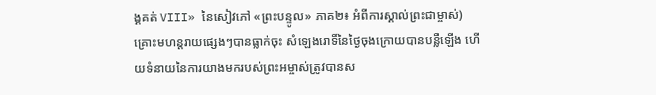ង្គគត់ VIII» នៃសៀវភៅ «ព្រះបន្ទូល» ភាគ២៖ អំពីការស្គាល់ព្រះជាម្ចាស់)
គ្រោះមហន្តរាយផ្សេងៗបានធ្លាក់ចុះ សំឡេងរោទិ៍នៃថ្ងៃចុងក្រោយបានបន្លឺឡើង ហើយទំនាយនៃការយាងមករបស់ព្រះអម្ចាស់ត្រូវបានស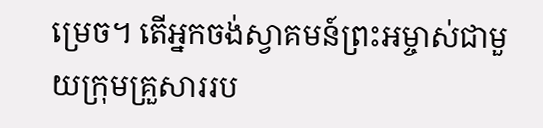ម្រេច។ តើអ្នកចង់ស្វាគមន៍ព្រះអម្ចាស់ជាមួយក្រុមគ្រួសាររប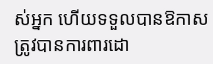ស់អ្នក ហើយទទួលបានឱកាសត្រូវបានការពារដោ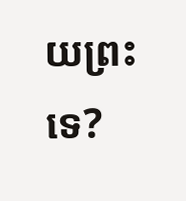យព្រះទេ?